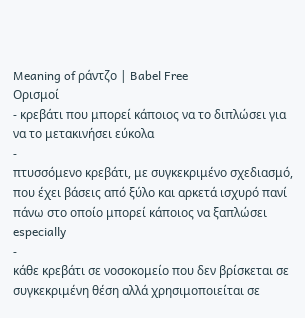Meaning of ράντζο | Babel Free
Ορισμοί
- κρεβάτι που μπορεί κάποιος να το διπλώσει για να το μετακινήσει εύκολα
-
πτυσσόμενο κρεβάτι, με συγκεκριμένο σχεδιασμό, που έχει βάσεις από ξύλο και αρκετά ισχυρό πανί πάνω στο οποίο μπορεί κάποιος να ξαπλώσει especially
-
κάθε κρεβάτι σε νοσοκομείο που δεν βρίσκεται σε συγκεκριμένη θέση αλλά χρησιμοποιείται σε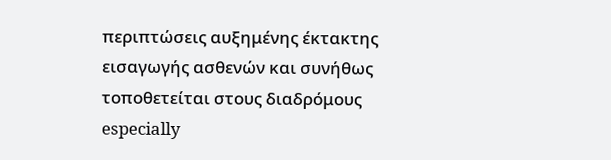περιπτώσεις αυξημένης έκτακτης εισαγωγής ασθενών και συνήθως τοποθετείται στους διαδρόμους especially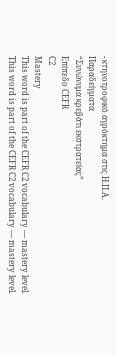- κτηνοτροφικό αγρόκτημα στις Η.Π.Α.
Παραδείγματα
“Συνώνυμα κρεβάτι εκστρατείας”
Επίπεδο CEFR
C2
Mastery
This word is part of the CEFR C2 vocabulary — mastery level.
This word is part of the CEFR C2 vocabulary — mastery level.